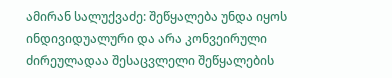ამირან სალუქვაძე: შეწყალება უნდა იყოს ინდივიდუალური და არა კონვეირული
ძირეულადაა შესაცვლელი შეწყალების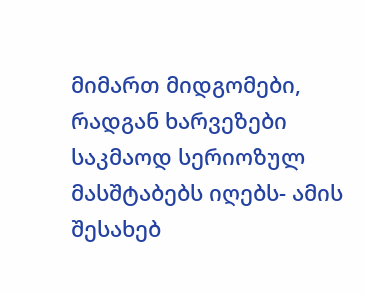მიმართ მიდგომები, რადგან ხარვეზები საკმაოდ სერიოზულ მასშტაბებს იღებს- ამის შესახებ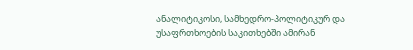ანალიტიკოსი, სამხედრო-პოლიტიკურ და უსაფრთხოების საკითხებში ამირან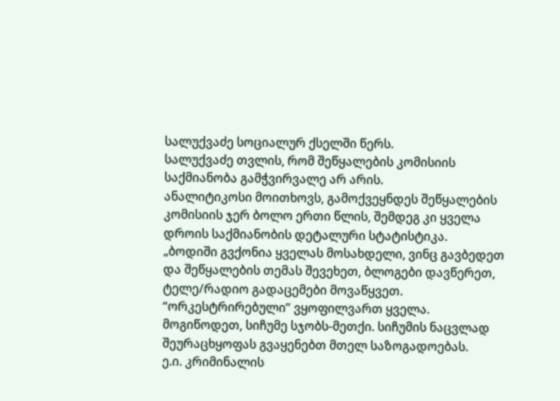სალუქვაძე სოციალურ ქსელში წერს.
სალუქვაძე თვლის, რომ შეწყალების კომისიის საქმიანობა გამჭვირვალე არ არის.
ანალიტიკოსი მოითხოვს, გამოქვეყნდეს შეწყალების კომისიის ჯერ ბოლო ერთი წლის, შემდეგ კი ყველა დროის საქმიანობის დეტალური სტატისტიკა.
„ბოდიში გვქონია ყველას მოსახდელი, ვინც გავბედეთ და შეწყალების თემას შევეხეთ, ბლოგები დავწერეთ, ტელე/რადიო გადაცემები მოვაწყვეთ. “ორკესტრირებული” ვყოფილვართ ყველა.
მოგიწოდეთ, სიჩუმე სჯობს-მეთქი. სიჩუმის ნაცვლად შეურაცხყოფას გვაყენებთ მთელ საზოგადოებას.
ე.ი. კრიმინალის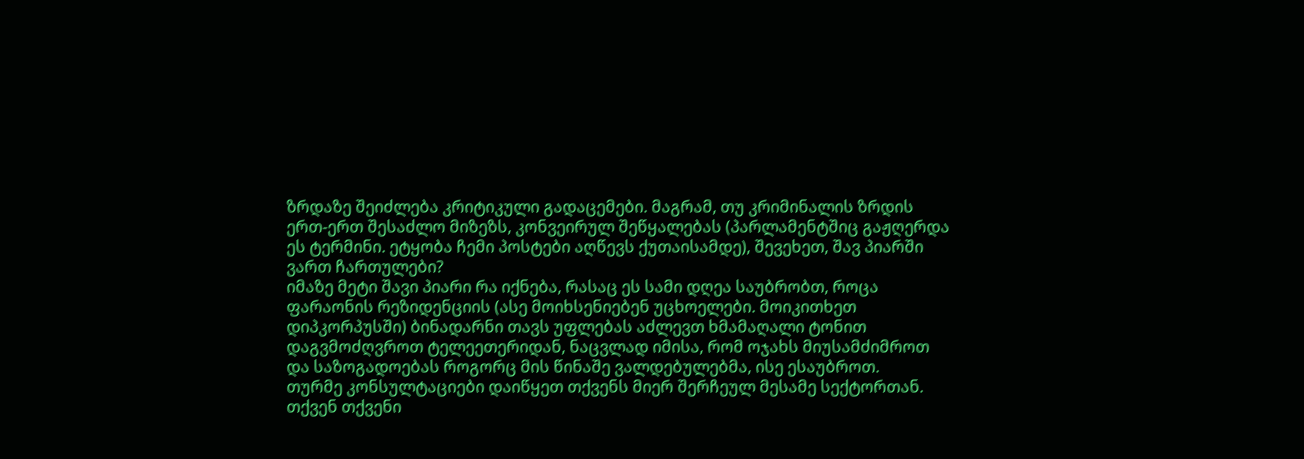ზრდაზე შეიძლება კრიტიკული გადაცემები. მაგრამ, თუ კრიმინალის ზრდის ერთ-ერთ შესაძლო მიზეზს, კონვეირულ შეწყალებას (პარლამენტშიც გაჟღერდა ეს ტერმინი. ეტყობა ჩემი პოსტები აღწევს ქუთაისამდე), შევეხეთ, შავ პიარში ვართ ჩართულები?
იმაზე მეტი შავი პიარი რა იქნება, რასაც ეს სამი დღეა საუბრობთ, როცა ფარაონის რეზიდენციის (ასე მოიხსენიებენ უცხოელები. მოიკითხეთ დიპკორპუსში) ბინადარნი თავს უფლებას აძლევთ ხმამაღალი ტონით დაგვმოძღვროთ ტელეეთერიდან, ნაცვლად იმისა, რომ ოჯახს მიუსამძიმროთ და საზოგადოებას როგორც მის წინაშე ვალდებულებმა, ისე ესაუბროთ.
თურმე კონსულტაციები დაიწყეთ თქვენს მიერ შერჩეულ მესამე სექტორთან. თქვენ თქვენი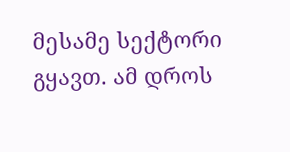მესამე სექტორი გყავთ. ამ დროს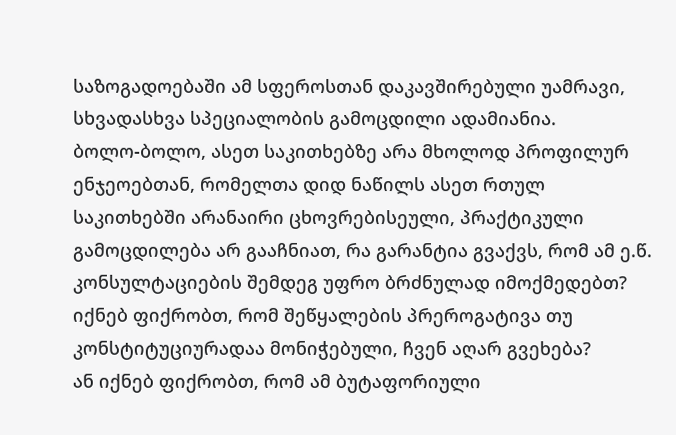საზოგადოებაში ამ სფეროსთან დაკავშირებული უამრავი, სხვადასხვა სპეციალობის გამოცდილი ადამიანია.
ბოლო-ბოლო, ასეთ საკითხებზე არა მხოლოდ პროფილურ ენჯეოებთან, რომელთა დიდ ნაწილს ასეთ რთულ საკითხებში არანაირი ცხოვრებისეული, პრაქტიკული გამოცდილება არ გააჩნიათ, რა გარანტია გვაქვს, რომ ამ ე.წ. კონსულტაციების შემდეგ უფრო ბრძნულად იმოქმედებთ?
იქნებ ფიქრობთ, რომ შეწყალების პრეროგატივა თუ კონსტიტუციურადაა მონიჭებული, ჩვენ აღარ გვეხება?
ან იქნებ ფიქრობთ, რომ ამ ბუტაფორიული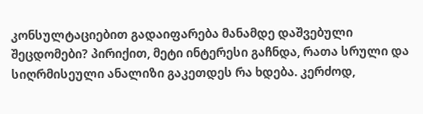კონსულტაციებით გადაიფარება მანამდე დაშვებული შეცდომები? პირიქით, მეტი ინტერესი გაჩნდა, რათა სრული და სიღრმისეული ანალიზი გაკეთდეს რა ხდება. კერძოდ,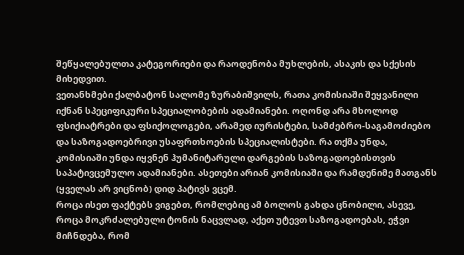შეწყალებულთა კატეგორიები და რაოდენობა მუხლების, ასაკის და სქესის მიხედვით.
ვეთანხმები ქალბატონ სალომე ზურაბიშვილს, რათა კომისიაში შეყვანილი იქნან სპეციფიკური სპეციალობების ადამიანები. ოღონდ არა მხოლოდ ფსიქიატრები და ფსიქოლოგები, არამედ იურისტები, სამძებრო-საგამოძიებო და საზოგადოებრივი უსაფრთხოების სპეციალისტები. რა თქმა უნდა, კომისიაში უნდა იყვნენ ჰუმანიტარული დარგების საზოგადოებისთვის საპატივცემულო ადამიანები. ასეთები არიან კომისიაში და რამდენიმე მათგანს (ყველას არ ვიცნობ) დიდ პატივს ვცემ.
როცა ისეთ ფაქტებს ვიგებთ, რომლებიც ამ ბოლოს გახდა ცნობილი, ასევე, როცა მოკრძალებული ტონის ნაცვლად, აქეთ უტევთ საზოგადოებას, ეჭვი მიჩნდება, რომ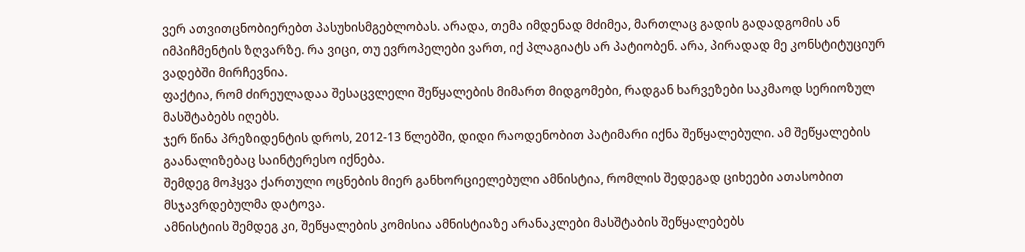ვერ ათვითცნობიერებთ პასუხისმგებლობას. არადა, თემა იმდენად მძიმეა, მართლაც გადის გადადგომის ან იმპიჩმენტის ზღვარზე. რა ვიცი, თუ ევროპელები ვართ, იქ პლაგიატს არ პატიობენ. არა, პირადად მე კონსტიტუციურ ვადებში მირჩევნია.
ფაქტია, რომ ძირეულადაა შესაცვლელი შეწყალების მიმართ მიდგომები, რადგან ხარვეზები საკმაოდ სერიოზულ მასშტაბებს იღებს.
ჯერ წინა პრეზიდენტის დროს, 2012-13 წლებში, დიდი რაოდენობით პატიმარი იქნა შეწყალებული. ამ შეწყალების გაანალიზებაც საინტერესო იქნება.
შემდეგ მოჰყვა ქართული ოცნების მიერ განხორციელებული ამნისტია, რომლის შედეგად ციხეები ათასობით მსჯავრდებულმა დატოვა.
ამნისტიის შემდეგ კი, შეწყალების კომისია ამნისტიაზე არანაკლები მასშტაბის შეწყალებებს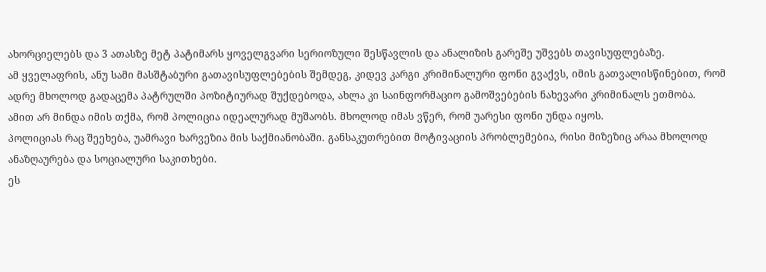ახორციელებს და 3 ათასზე მეტ პატიმარს ყოველგვარი სერიოზული შესწავლის და ანალიზის გარეშე უშვებს თავისუფლებაზე.
ამ ყველაფრის, ანუ სამი მასშტაბური გათავისუფლებების შემდეგ, კიდევ კარგი კრიმინალური ფონი გვაქვს, იმის გათვალისწინებით, რომ ადრე მხოლოდ გადაცემა პატრულში პოზიტიურად შუქდებოდა, ახლა კი საინფორმაციო გამოშვებების ნახევარი კრიმინალს ეთმობა.
ამით არ მინდა იმის თქმა, რომ პოლიცია იდეალურად მუშაობს. მხოლოდ იმას ვწერ, რომ უარესი ფონი უნდა იყოს.
პოლიციას რაც შეეხება, უამრავი ხარვეზია მის საქმიანობაში. განსაკუთრებით მოტივაციის პრობლემებია, რისი მიზეზიც არაა მხოლოდ ანაზღაურება და სოციალური საკითხები.
ეს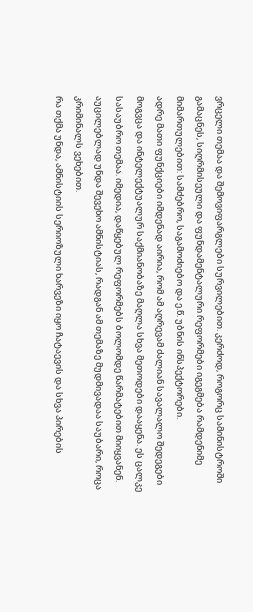ვრცელი თემაა და შემოვიფარგლები სურვილებით. კერძოდ, როგორც სამინისტროში გამაცნეს, სიღრმისეული და ფუნდამენტალური რეფორმები იგეგმება რამდენიმე მიმართულებით: სამძებრო, საგამოძიებო და ე.წ. უბნის ინსპექტორები.
ადრე მათი ფუნქციები იმდენად აირია, რომ ამ აღრევამ ძალიან სავალალო შედეგები მოგვცა და ინტელექტუალურ საქმიანობაზე მაღლა სხვა მეთოდები დააყენა. ეს ცალკე სასაუბრო თემაა. იმედია, დაწყებულ რეფორმებს ბოლომდე წარმატებით მიიყვანენ.
აუცილებლად უნდა შევეხო ამნისტიას, რადგან ამ თემაზე მუდმივადაა საუბარი, როცა კრიმინალს ვეხებით.
რა თქმა უნდა, ამნისტიის სერიოზული ხარვეზი იყო ჩატაევის და სხვა პირების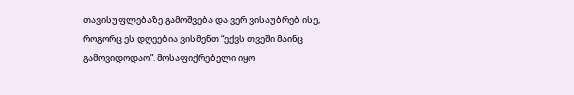თავისუფლებაზე გამოშვება და ვერ ვისაუბრებ ისე, როგორც ეს დღეებია ვისმენთ “ექვს თვეში მაინც გამოვიდოდაო”. მოსაფიქრებელი იყო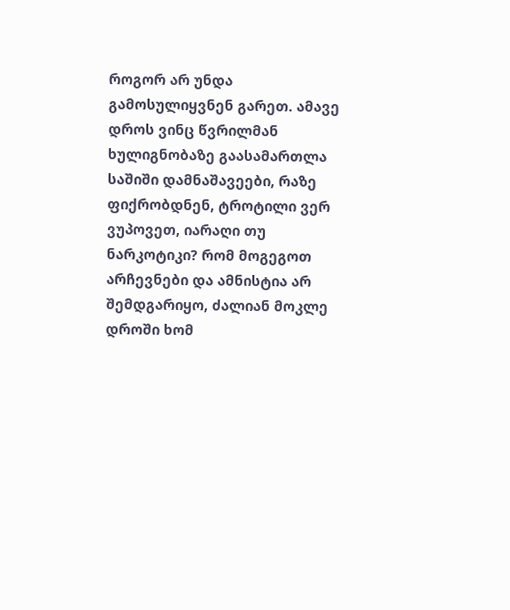როგორ არ უნდა გამოსულიყვნენ გარეთ. ამავე დროს ვინც წვრილმან ხულიგნობაზე გაასამართლა საშიში დამნაშავეები, რაზე ფიქრობდნენ, ტროტილი ვერ ვუპოვეთ, იარაღი თუ ნარკოტიკი? რომ მოგეგოთ არჩევნები და ამნისტია არ შემდგარიყო, ძალიან მოკლე დროში ხომ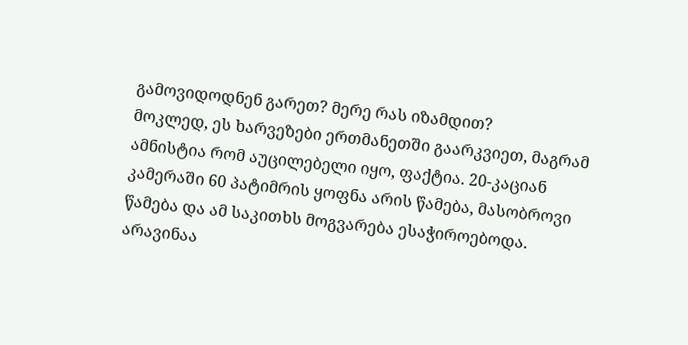გამოვიდოდნენ გარეთ? მერე რას იზამდით?
მოკლედ, ეს ხარვეზები ერთმანეთში გაარკვიეთ, მაგრამ ამნისტია რომ აუცილებელი იყო, ფაქტია. 20-კაციან კამერაში 60 პატიმრის ყოფნა არის წამება, მასობროვი წამება და ამ საკითხს მოგვარება ესაჭიროებოდა.
არავინაა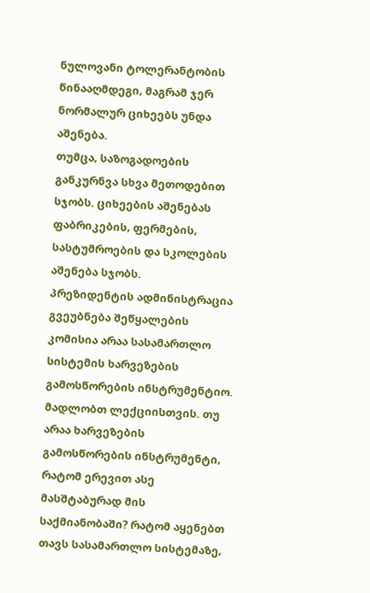ნულოვანი ტოლერანტობის წინააღმდეგი, მაგრამ ჯერ ნორმალურ ციხეებს უნდა აშენება.
თუმცა, საზოგადოების განკურნვა სხვა მეთოდებით სჯობს. ციხეების აშენებას ფაბრიკების, ფერმების, სასტუმროების და სკოლების აშენება სჯობს.
პრეზიდენტის ადმინისტრაცია გვეუბნება შეწყალების კომისია არაა სასამართლო სისტემის ხარვეზების გამოსწორების ინსტრუმენტიო.
მადლობთ ლექციისთვის. თუ არაა ხარვეზების გამოსწორების ინსტრუმენტი, რატომ ერევით ასე მასშტაბურად მის საქმიანობაში? რატომ აყენებთ თავს სასამართლო სისტემაზე,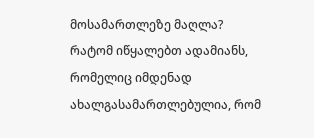მოსამართლეზე მაღლა?
რატომ იწყალებთ ადამიანს, რომელიც იმდენად ახალგასამართლებულია, რომ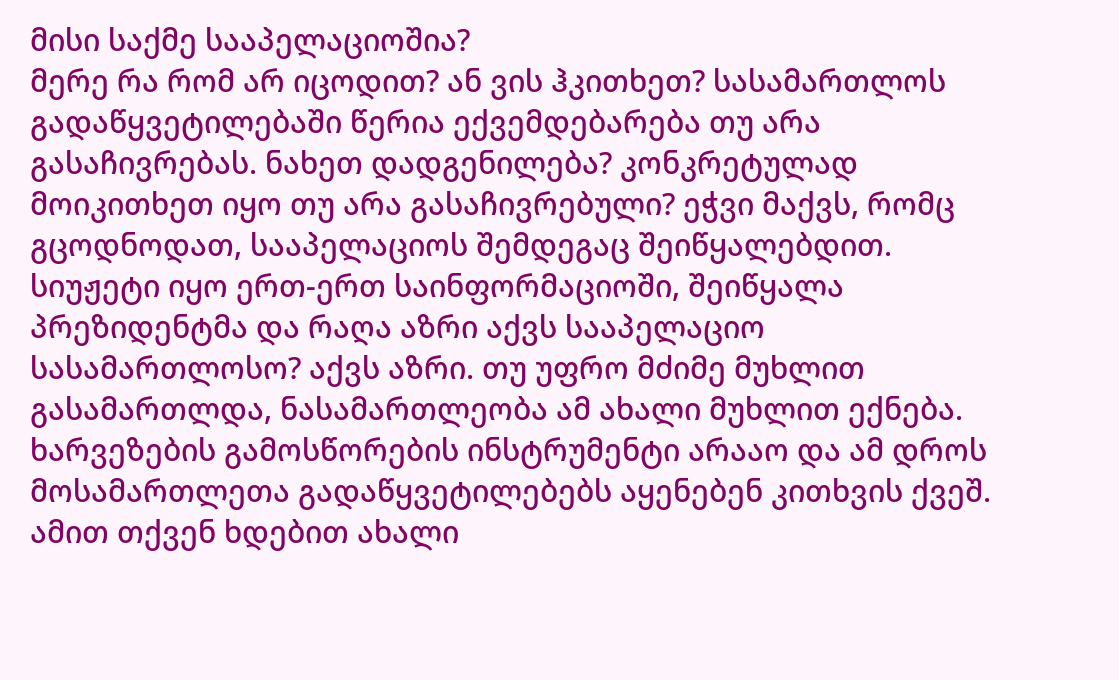მისი საქმე სააპელაციოშია?
მერე რა რომ არ იცოდით? ან ვის ჰკითხეთ? სასამართლოს გადაწყვეტილებაში წერია ექვემდებარება თუ არა გასაჩივრებას. ნახეთ დადგენილება? კონკრეტულად მოიკითხეთ იყო თუ არა გასაჩივრებული? ეჭვი მაქვს, რომც გცოდნოდათ, სააპელაციოს შემდეგაც შეიწყალებდით.
სიუჟეტი იყო ერთ-ერთ საინფორმაციოში, შეიწყალა პრეზიდენტმა და რაღა აზრი აქვს სააპელაციო სასამართლოსო? აქვს აზრი. თუ უფრო მძიმე მუხლით გასამართლდა, ნასამართლეობა ამ ახალი მუხლით ექნება.
ხარვეზების გამოსწორების ინსტრუმენტი არააო და ამ დროს მოსამართლეთა გადაწყვეტილებებს აყენებენ კითხვის ქვეშ. ამით თქვენ ხდებით ახალი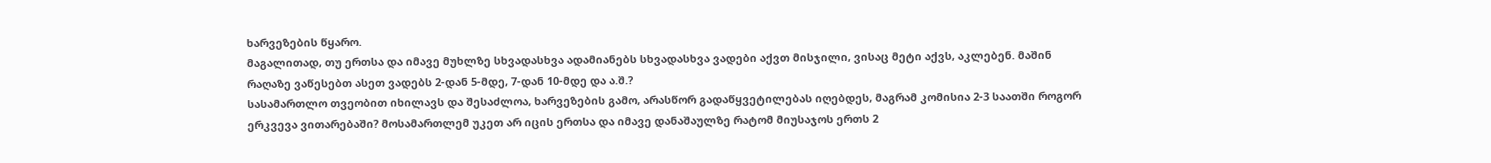ხარვეზების წყარო.
მაგალითად, თუ ერთსა და იმავე მუხლზე სხვადასხვა ადამიანებს სხვადასხვა ვადები აქვთ მისჯილი, ვისაც მეტი აქვს, აკლებენ. მაშინ რაღაზე ვაწესებთ ასეთ ვადებს 2-დან 5-მდე, 7-დან 10-მდე და ა.შ.?
სასამართლო თვეობით იხილავს და შესაძლოა, ხარვეზების გამო, არასწორ გადაწყვეტილებას იღებდეს, მაგრამ კომისია 2-3 საათში როგორ ერკვევა ვითარებაში? მოსამართლემ უკეთ არ იცის ერთსა და იმავე დანაშაულზე რატომ მიუსაჯოს ერთს 2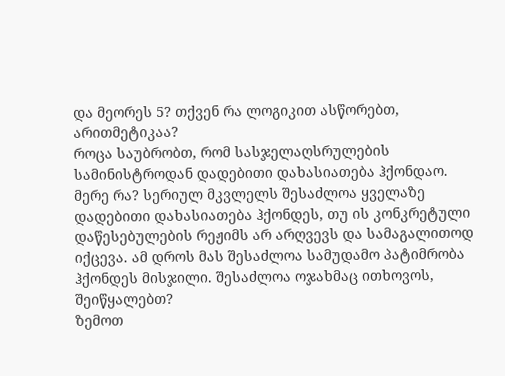და მეორეს 5? თქვენ რა ლოგიკით ასწორებთ, არითმეტიკაა?
როცა საუბრობთ, რომ სასჯელაღსრულების სამინისტროდან დადებითი დახასიათება ჰქონდაო. მერე რა? სერიულ მკვლელს შესაძლოა ყველაზე დადებითი დახასიათება ჰქონდეს, თუ ის კონკრეტული დაწესებულების რეჟიმს არ არღვევს და სამაგალითოდ იქცევა. ამ დროს მას შესაძლოა სამუდამო პატიმრობა ჰქონდეს მისჯილი. შესაძლოა ოჯახმაც ითხოვოს, შეიწყალებთ?
ზემოთ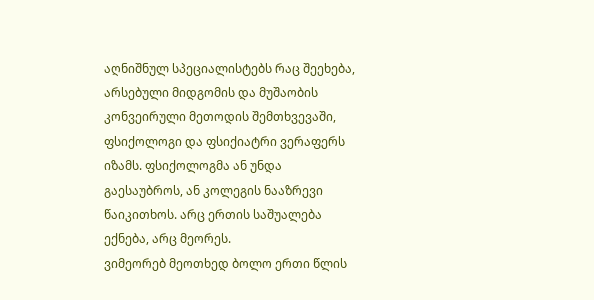აღნიშნულ სპეციალისტებს რაც შეეხება, არსებული მიდგომის და მუშაობის კონვეირული მეთოდის შემთხვევაში, ფსიქოლოგი და ფსიქიატრი ვერაფერს იზამს. ფსიქოლოგმა ან უნდა გაესაუბროს, ან კოლეგის ნააზრევი წაიკითხოს. არც ერთის საშუალება ექნება, არც მეორეს.
ვიმეორებ მეოთხედ ბოლო ერთი წლის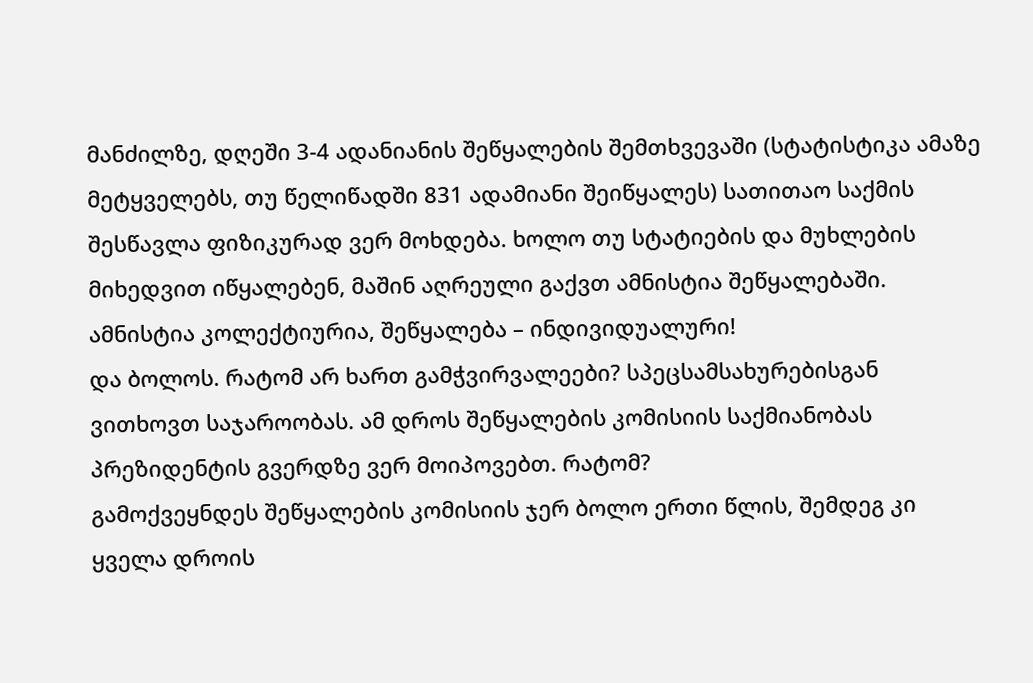მანძილზე, დღეში 3-4 ადანიანის შეწყალების შემთხვევაში (სტატისტიკა ამაზე მეტყველებს, თუ წელიწადში 831 ადამიანი შეიწყალეს) სათითაო საქმის შესწავლა ფიზიკურად ვერ მოხდება. ხოლო თუ სტატიების და მუხლების მიხედვით იწყალებენ, მაშინ აღრეული გაქვთ ამნისტია შეწყალებაში.
ამნისტია კოლექტიურია, შეწყალება – ინდივიდუალური!
და ბოლოს. რატომ არ ხართ გამჭვირვალეები? სპეცსამსახურებისგან ვითხოვთ საჯაროობას. ამ დროს შეწყალების კომისიის საქმიანობას პრეზიდენტის გვერდზე ვერ მოიპოვებთ. რატომ?
გამოქვეყნდეს შეწყალების კომისიის ჯერ ბოლო ერთი წლის, შემდეგ კი ყველა დროის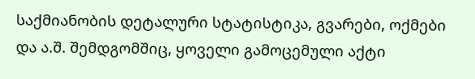საქმიანობის დეტალური სტატისტიკა, გვარები, ოქმები და ა.შ. შემდგომშიც, ყოველი გამოცემული აქტი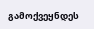გამოქვეყნდეს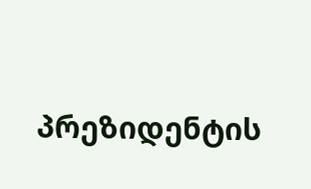პრეზიდენტის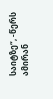საიტზე“, -წერს ამირან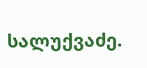სალუქვაძე.